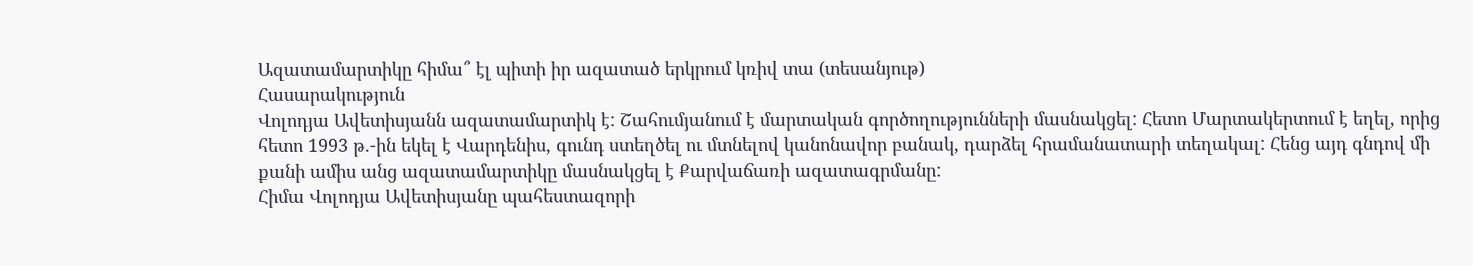Ազատամարտիկը հիմա՞ էլ պիտի իր ազատած երկրում կռիվ տա (տեսանյութ)
Հասարակություն
Վոլոդյա Ավետիսյանն ազատամարտիկ է: Շահումյանում է մարտական գործողությունների մասնակցել: Հետո Մարտակերտում է եղել, որից հետո 1993 թ.-ին եկել է Վարդենիս, գունդ ստեղծել ու մտնելով կանոնավոր բանակ, դարձել հրամանատարի տեղակալ: Հենց այդ գնդով մի քանի ամիս անց ազատամարտիկը մասնակցել է Քարվաճառի ազատագրմանը:
Հիմա Վոլոդյա Ավետիսյանը պահեստազորի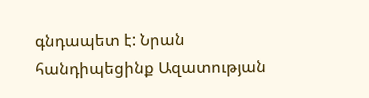գնդապետ է: Նրան հանդիպեցինք Ազատության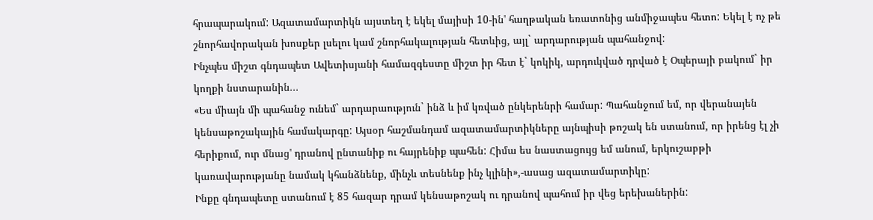հրապարակում: Ազատամարտիկն այստեղ է եկել մայիսի 10-ին' հաղթական եռատոնից անմիջապես հետո: Եկել է ոչ թե շնորհավորական խոսքեր լսելու կամ շնորհակալության հետևից, այլ` արդարության պահանջով:
Ինչպես միշտ գնդապետ Ավետիսյանի համազգեստը միշտ իր հետ է` կոկիկ, արդուկված դրված է Օպերայի բակում` իր կողքի նստարանին...
«Ես միայն մի պահանջ ունեմ` արդարաություն` ինձ և իմ կռված ընկերենրի համար: Պահանջում եմ, որ վերանայեն կենսաթոշակային համակարգը: Այսօր հաշմանդամ ազատամարտիկները այնպիսի թոշակ են ստանում, որ իրենց էլ չի հերիքում, ուր մնաց' դրանով ընտանիք ու հայրենիք պահեն: Հիմա ես նաստացույց եմ անում, երկուշաբթի կառավարությանը նամակ կհանձնենք, մինչև տեսնենք ինչ կլինի»,-ասաց ազատամարտիկը:
Ինքը գնդապետը ստանում է 85 հազար դրամ կենսաթոշակ ու դրանով պահում իր վեց երեխաներին: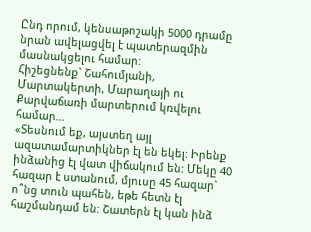Ընդ որում, կենսաթոշակի 5000 դրամը նրան ավելացվել է պատերազմին մասնակցելու համար:
Հիշեցնենք` Շահումյանի, Մարտակերտի, Մարաղայի ու Քարվաճառի մարտերում կռվելու համար...
«Տեսնում եք, այստեղ այլ ազատամարտիկներ էլ են եկել: Իրենք ինձանից էլ վատ վիճակում են: Մեկը 40 հազար է ստանում, մյուսը 45 հազար` ո՞նց տուն պահեն, եթե հետն էլ հաշմանդամ են: Շատերն էլ կան ինձ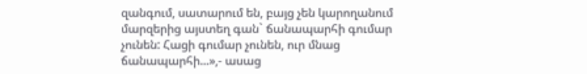զանգում, սատարում են, բայց չեն կարողանում մարզերից այստեղ գան` ճանապարհի գումար չունեն: Հացի գումար չունեն, ուր մնաց ճանապարհի...»,- ասաց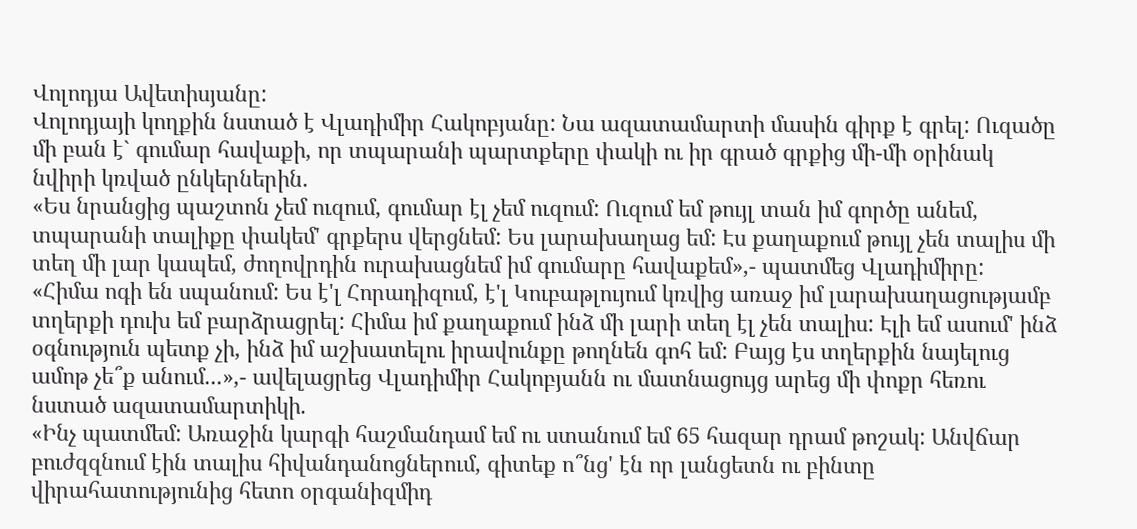Վոլոդյա Ավետիսյանը:
Վոլոդյայի կողքին նստած է Վլադիմիր Հակոբյանը: Նա ազատամարտի մասին գիրք է գրել: Ուզածը մի բան է` գումար հավաքի, որ տպարանի պարտքերը փակի ու իր գրած գրքից մի-մի օրինակ նվիրի կռված ընկերներին.
«Ես նրանցից պաշտոն չեմ ուզում, գումար էլ չեմ ուզում: Ուզում եմ թույլ տան իմ գործը անեմ, տպարանի տալիքը փակեմ' գրքերս վերցնեմ: Ես լարախաղաց եմ: Էս քաղաքում թույլ չեն տալիս մի տեղ մի լար կապեմ, ժողովրդին ուրախացնեմ իմ գումարը հավաքեմ»,- պատմեց Վլադիմիրը:
«Հիմա ոգի են սպանում: Ես է'լ Հորադիզում, է'լ Կուբաթլույում կռվից առաջ իմ լարախաղացությամբ տղերքի դուխ եմ բարձրացրել: Հիմա իմ քաղաքում ինձ մի լարի տեղ էլ չեն տալիս: Էլի եմ ասում' ինձ օգնություն պետք չի, ինձ իմ աշխատելու իրավունքը թողնեն գոհ եմ: Բայց էս տղերքին նայելուց ամոթ չե՞ք անում...»,- ավելացրեց Վլադիմիր Հակոբյանն ու մատնացույց արեց մի փոքր հեռու նստած ազատամարտիկի.
«Ինչ պատմեմ: Առաջին կարգի հաշմանդամ եմ ու ստանում եմ 65 հազար դրամ թոշակ: Անվճար բուժզզնում էին տալիս հիվանդանոցներում, գիտեք ո՞նց' էն որ լանցետն ու բինտը վիրահատությունից հետո օրգանիզմիդ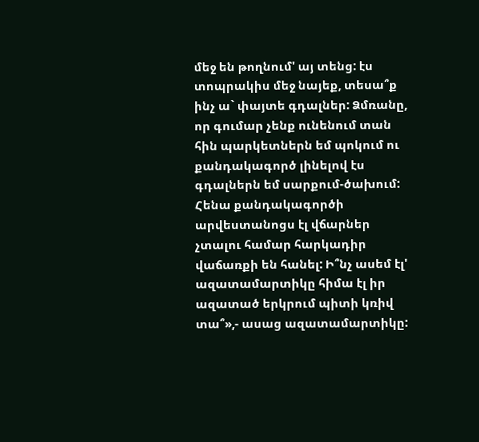մեջ են թողնում' այ տենց: էս տոպրակիս մեջ նայեք, տեսա՞ք ինչ ա` փայտե գդալներ: Ձմռանը, որ գումար չենք ունենում տան հին պարկետներն եմ պոկում ու քանդակագործ լինելով էս գդալներն եմ սարքում-ծախում: Հենա քանդակագործի արվեստանոցս էլ վճարներ չտալու համար հարկադիր վաճառքի են հանել: Ի՞նչ ասեմ էլ' ազատամարտիկը հիմա էլ իր ազատած երկրում պիտի կռիվ տա՞»,- ասաց ազատամարտիկը: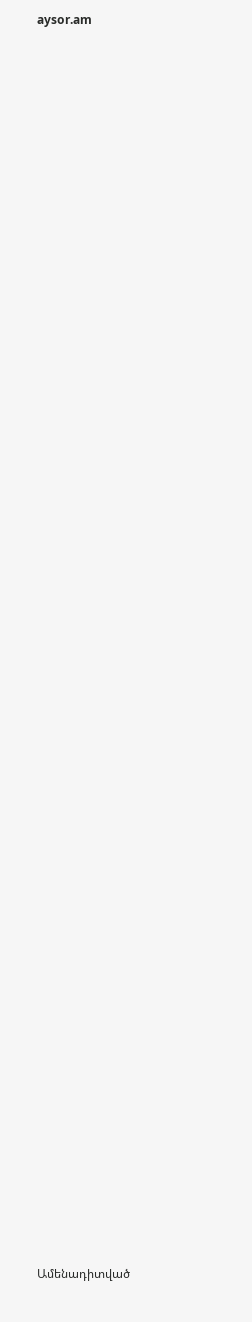aysor.am


















































Ամենադիտված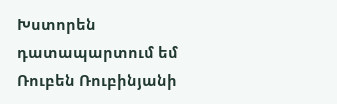Խստորեն դատապարտում եմ Ռուբեն Ռուբինյանի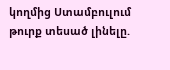կողմից Ստամբուլում թուրք տեսած լինելը.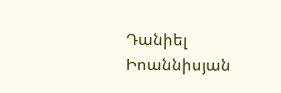Դանիել Իոաննիսյան